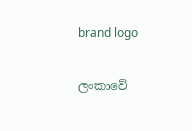brand logo

ලංකාවේ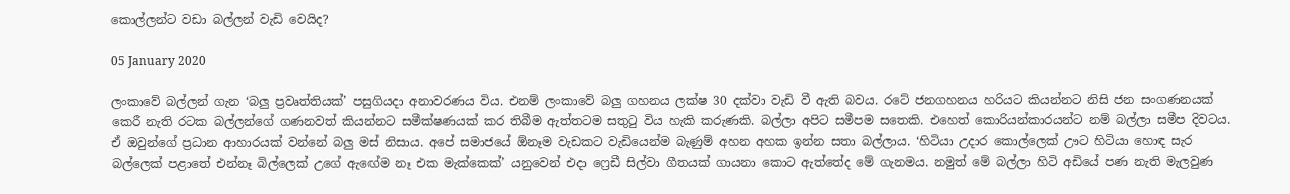කොල්ලන්ට වඩා බල්ලන් වැඩි වෙයිද?

05 January 2020

ලංකාවේ බල්ලන් ගැන ‘බලු ප්‍රවෘත්තියක්’ පසුගියදා අනාවරණය විය. එනම් ලංකාවේ බලු ගහනය ලක්ෂ 30 දක්වා වැඩි වී ඇති බවය. රටේ ජනගහනය හරියට කියන්නට නිසි ජන සංගණනයක් කෙරී නැති රටක බල්ලන්ගේ ගණනවත් කියන්නට සමීක්ෂණයක් කර තිබීම ඇත්තටම සතුටු විය හැකි කරුණකි. බල්ලා අපිට සමීපම සතෙකි. එහෙත් කොරියන්කාරයන්ට නම් බල්ලා සමීප දිවටය. ඒ ඔවුන්ගේ ප්‍රධාන ආහාරයක් වන්නේ බලු මස් නිසාය. අපේ සමාජයේ ඕනෑම වැඩකට වැඩියෙන්ම බැණුම් අහන අහක ඉන්න සතා බල්ලාය. ‘හිටියා උදාර කොල්ලෙක් ඌට හිටියා හොඳ සැර බල්ලෙක් පළාතේ එන්නෑ බිල්ලෙක් උගේ ඇඟේම නෑ එක මැක්කෙක්’ යනුවෙන් එදා ෆ්‍රෙඩී සිල්වා ගීතයක් ගායනා කොට ඇත්තේද මේ ගැනමය. නමුත් මේ බල්ලා හිටි අඩියේ පණ නැති මැලවුණ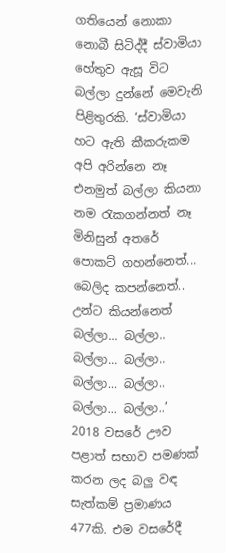ගතියෙන් නොකා නොබී සිටිද්දී ස්වාමියා හේතුව ඇසූ විට බල්ලා දුන්නේ මෙවැනි පිළිතුරකි. ‘ස්වාමියා හට ඇති කීකරුකම අපි අරින්නෙ නෑ එනමුත් බල්ලා කියනා නම රැකගන්නත් නෑ මිනිසුන් අතරේ පොකට් ගහන්නෙත්... බෙලිද කපන්නෙත්.. උන්ට කියන්නෙත් බල්ලා... බල්ලා.. බල්ලා... බල්ලා.. බල්ලා... බල්ලා.. බල්ලා... බල්ලා..’ 2018 වසරේ ඌව පළාත් සභාව පමණක් කරන ලද බලු වඳ සැත්කම් ප්‍රමාණය 477කි. එම වසරේදී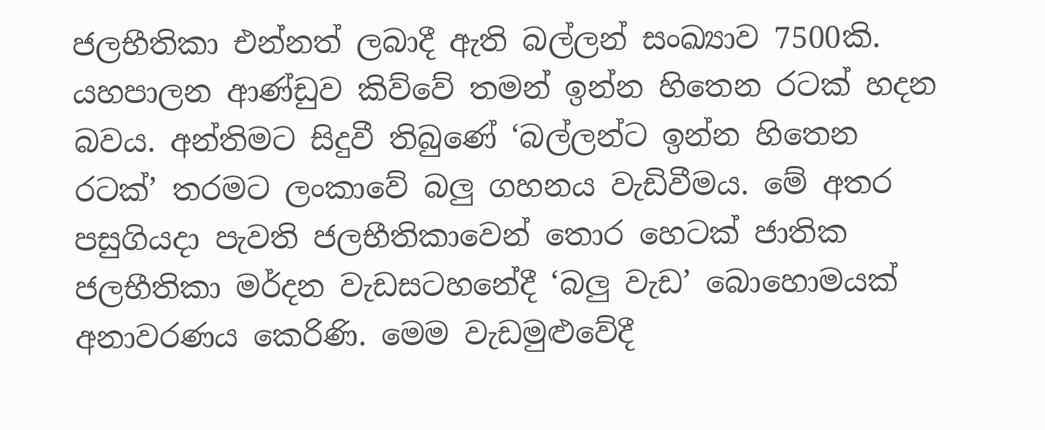ජලභීතිකා එන්නත් ලබාදී ඇති බල්ලන් සංඛ්‍යාව 7500කි. යහපාලන ආණ්ඩුව කිව්වේ තමන් ඉන්න හිතෙන රටක් හදන බවය. අන්තිමට සිදුවී තිබුණේ ‘බල්ලන්ට ඉන්න හිතෙන රටක්’ තරමට ලංකාවේ බලු ගහනය වැඩිවීමය. මේ අතර පසුගියදා පැවති ජලභීතිකාවෙන් තොර හෙටක් ජාතික ජලභීතිකා මර්දන වැඩසටහනේදී ‘බලු වැඩ’ බොහොමයක් අනාවරණය කෙරිණි. මෙම වැඩමුළුවේදී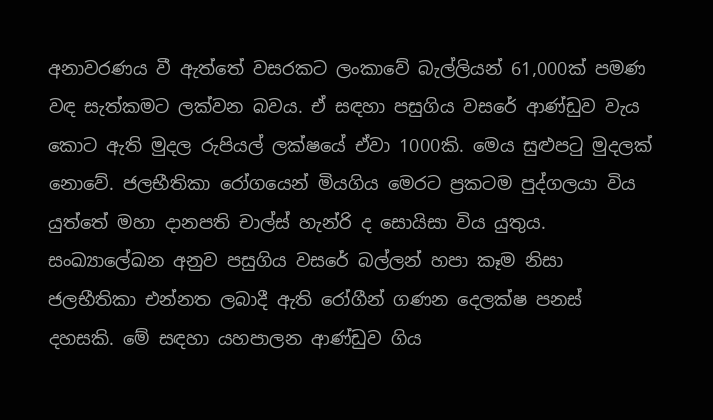අනාවරණය වී ඇත්තේ වසරකට ලංකාවේ බැල්ලියන් 61,000ක් පමණ වඳ සැත්කමට ලක්වන බවය. ඒ සඳහා පසුගිය වසරේ ආණ්ඩුව වැය කොට ඇති මුදල රුපියල් ලක්ෂයේ ඒවා 1000කි. මෙය සුළුපටු මුදලක් නොවේ. ජලභීතිකා රෝගයෙන් මියගිය මෙරට ප්‍රකටම පුද්ගලයා විය යුත්තේ මහා දානපති චාල්ස් හැන්රි ද සොයිසා විය යුතුය. සංඛ්‍යාලේඛන අනුව පසුගිය වසරේ බල්ලන් හපා කෑම නිසා ජලභීතිකා එන්නත ලබාදී ඇති රෝගීන් ගණන දෙලක්ෂ පනස් දහසකි. මේ සඳහා යහපාලන ආණ්ඩුව ගිය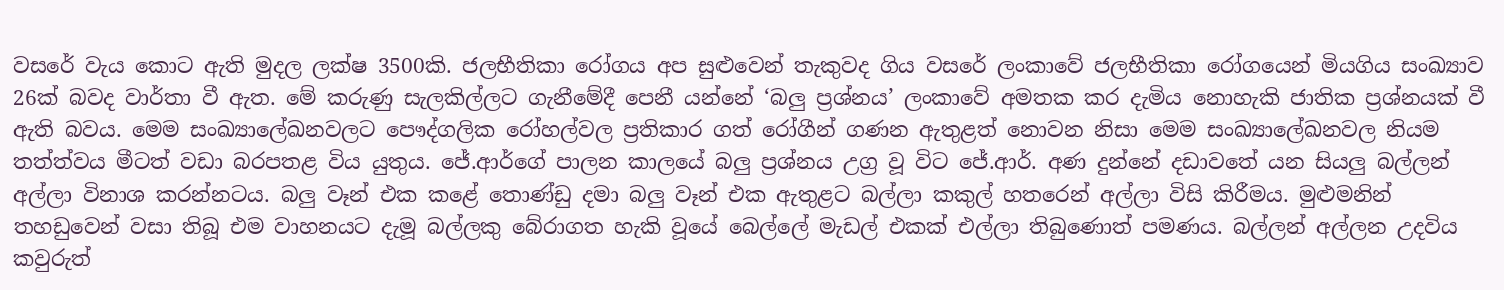වසරේ වැය කොට ඇති මුදල ලක්ෂ 3500කි. ජලභීතිකා රෝගය අප සුළුවෙන් තැකුවද ගිය වසරේ ලංකාවේ ජලභීතිකා රෝගයෙන් මියගිය සංඛ්‍යාව 26ක් බවද වාර්තා වී ඇත. මේ කරුණු සැලකිල්ලට ගැනීමේදී පෙනී යන්නේ ‘බලු ප්‍රශ්නය’ ලංකාවේ අමතක කර දැමිය නොහැකි ජාතික ප්‍රශ්නයක් වී ඇති බවය. මෙම සංඛ්‍යාලේඛනවලට පෞද්ගලික රෝහල්වල ප්‍රතිකාර ගත් රෝගීන් ගණන ඇතුළත් නොවන නිසා මෙම සංඛ්‍යාලේඛනවල නියම තත්ත්වය මීටත් වඩා බරපතළ විය යුතුය. ජේ.ආර්ගේ පාලන කාලයේ බලු ප්‍රශ්නය උග්‍ර වූ විට ජේ.ආර්. අණ දුන්නේ දඩාවතේ යන සියලු බල්ලන් අල්ලා විනාශ කරන්නටය. බලු වෑන් එක කළේ තොණ්ඩු දමා බලු වෑන් එක ඇතුළට බල්ලා කකුල් හතරෙන් අල්ලා විසි කිරීමය. මුළුමනින් තහඩුවෙන් වසා තිබූ එම වාහනයට දැමූ බල්ලකු බේරාගත හැකි වූයේ බෙල්ලේ මැඩල් එකක් එල්ලා තිබුණොත් පමණය. බල්ලන් අල්ලන උදවිය කවුරුත්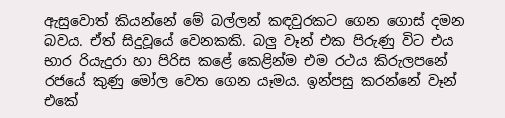ඇසුවොත් කියන්නේ මේ බල්ලන් කඳවුරකට ගෙන ගොස් දමන බවය. ඒත් සිදුවූයේ වෙනකකි. බලු වෑන් එක පිරුණු විට එය භාර රියැදුරා හා පිරිස කළේ කෙළින්ම එම රථය කිරුලපනේ රජයේ කුණු මෝල වෙත ගෙන යෑමය. ඉන්පසු කරන්නේ වෑන් එකේ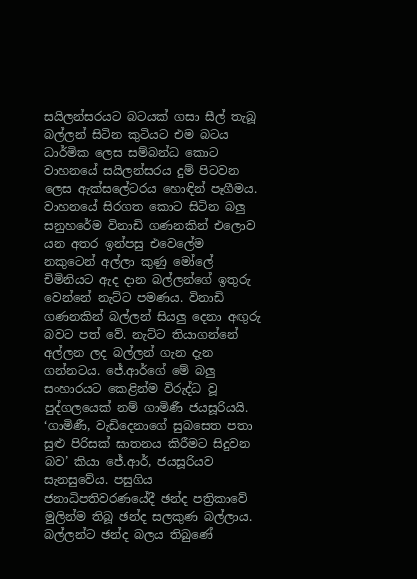සයිලන්සරයට බටයක් ගසා සීල් තැබූ බල්ලන් සිටින කුටියට එම බටය ධාර්මික ලෙස සම්බන්ධ කොට වාහනයේ සයිලන්සරය දුම් පිටවන ලෙස ඇක්සලේටරය හොඳින් පෑගීමය. වාහනයේ සිරගත කොට සිටින බලු සනුහරේම විනාඩි ගණනකින් එලොව යන අතර ඉන්පසු එවෙලේම නකුටෙන් අල්ලා කුණු මෝලේ චිමිනියට ඇද දාන බල්ලන්ගේ ඉතුරු වෙන්නේ නැට්ට පමණය. විනාඩි ගණනකින් බල්ලන් සියලු දෙනා අඟුරු බවට පත් වේ. නැට්ට තියාගන්නේ අල්ලන ලද බල්ලන් ගැන දැන ගන්නටය. ජේ.ආර්ගේ මේ බලු සංහාරයට කෙළින්ම විරුද්ධ වූ පුද්ගලයෙක් නම් ගාමිණී ජයසූරියයි. ‘ගාමිණී, වැඩිදෙනාගේ සුබසෙත පතා සුළු පිරිසක් ඝාතනය කිරීමට සිදුවන බව’ කියා ජේ.ආර්, ජයසූරියව සැනසුවේය. පසුගිය ජනාධිපතිවරණයේදී ඡන්ද පත්‍රිකාවේ මුලින්ම තිබූ ඡන්ද සලකුණ බල්ලාය. බල්ලන්ට ඡන්ද බලය තිබුණේ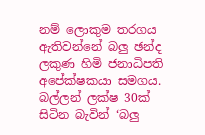නම් ලොකුම තරගය ඇතිවන්නේ බලු ඡන්ද ලකුණ හිමි ජනාධිපති අපේක්ෂකයා සමගය. බල්ලන් ලක්ෂ 30ක් සිටින බැවින් ‘බලු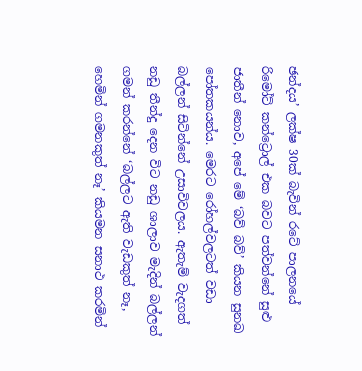ඡන්දය’ ලක්ෂ 30ක් බැවින් රටේ පාලනයේ රිමෝට් කන්ට්‍රොල් එක බවට පත්වන්නේ සුළු ජාතීන් නොව, අපේ මේ ‘බව් බව්’ කියන සුනඛ පෝතකයන්ය. මෙරට රෝහල්වලටත් වඩා බල්ලන් සිටින්නේ උසාවිවලය. ඇතැම් වැදගත් නඩු තීන්දු දෙන විට නඩු ශාලාව මැදින් බල්ලන් ගමන් කරන්නේ ‘බල්ලට ඇති වැඩකුත් නෑ, හෙමින් ගමනකුත් නෑ’ කියමන සනාථ කරමින්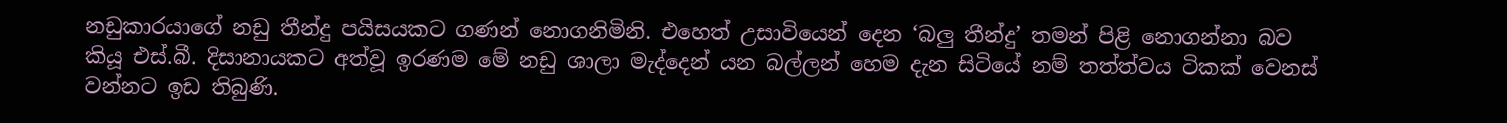නඩුකාරයාගේ නඩු තීන්දු පයිසයකට ගණන් නොගනිමිනි. එහෙත් උසාවියෙන් දෙන ‘බලු තීන්දු’ තමන් පිළි නොගන්නා බව කියූ එස්.බී. දිසානායකට අත්වූ ඉරණම මේ නඩු ශාලා මැද්දෙන් යන බල්ලන් හෙම දැන සිටියේ නම් තත්ත්වය ටිකක් වෙනස් වන්නට ඉඩ තිබුණි.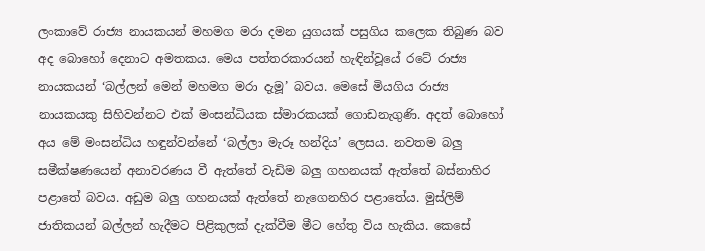ලංකාවේ රාජ්‍ය නායකයන් මහමග මරා දමන යුගයක් පසුගිය කලෙක තිබුණ බව අද බොහෝ දෙනාට අමතකය. මෙය පත්තරකාරයන් හැඳින්වූයේ රටේ රාජ්‍ය නායකයන් ‘බල්ලන් මෙන් මහමග මරා දැමූ’ බවය. මෙසේ මියගිය රාජ්‍ය නායකයකු සිහිවන්නට එක් මංසන්ධියක ස්මාරකයක් ගොඩනැගුණි. අදත් බොහෝ අය මේ මංසන්ධිය හඳුන්වන්නේ ‘බල්ලා මැරූ හන්දිය’ ලෙසය. නවතම බලු සමීක්ෂණයෙන් අනාවරණය වී ඇත්තේ වැඩිම බලු ගහනයක් ඇත්තේ බස්නාහිර පළාතේ බවය. අඩුම බලු ගහනයක් ඇත්තේ නැගෙනහිර පළාතේය. මුස්ලිම් ජාතිකයන් බල්ලන් හැදීමට පිළිකුලක් දැක්වීම මීට හේතු විය හැකිය. කෙසේ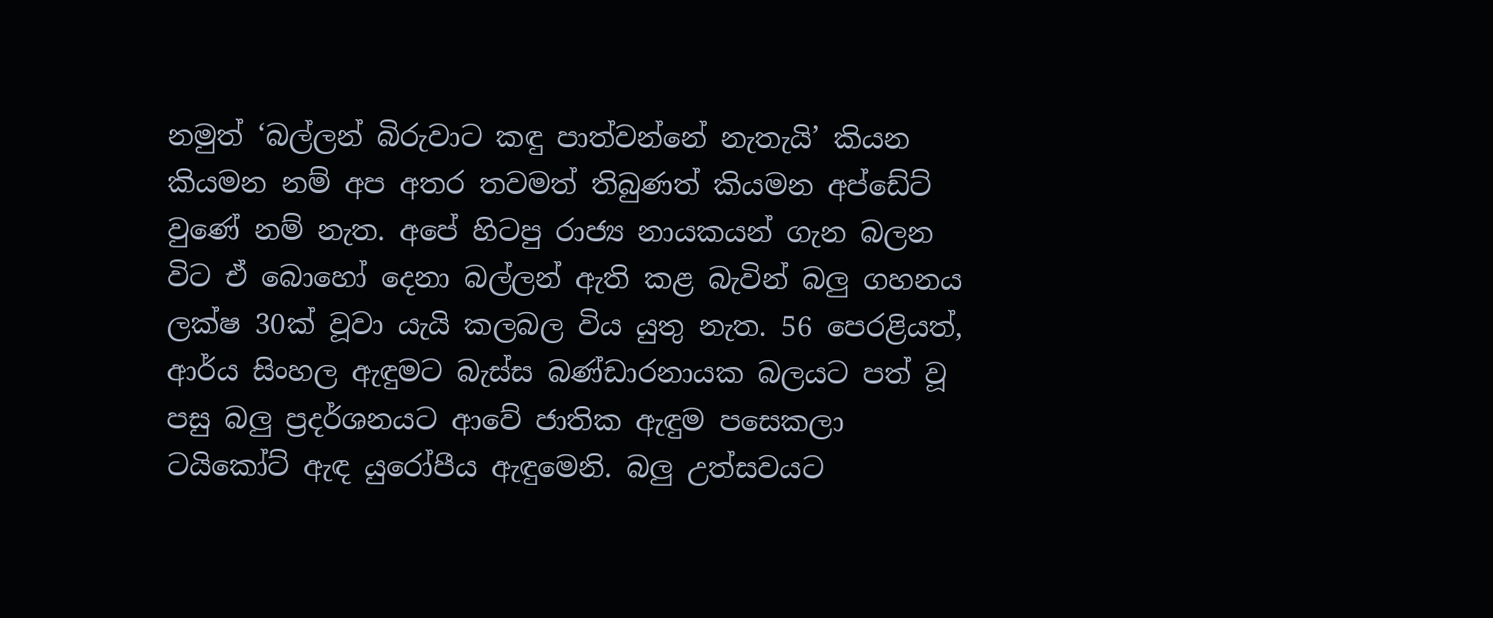නමුත් ‘බල්ලන් බිරුවාට කඳු පාත්වන්නේ නැතැයි’ කියන කියමන නම් අප අතර තවමත් තිබුණත් කියමන අප්ඩේට් වුණේ නම් නැත. අපේ හිටපු රාජ්‍ය නායකයන් ගැන බලන විට ඒ බොහෝ දෙනා බල්ලන් ඇති කළ බැවින් බලු ගහනය ලක්ෂ 30ක් වූවා යැයි කලබල විය යුතු නැත. 56 පෙරළියත්, ආර්ය සිංහල ඇඳුමට බැස්ස බණ්ඩාරනායක බලයට පත් වූ පසු බලු ප්‍රදර්ශනයට ආවේ ජාතික ඇඳුම පසෙකලා ටයිකෝට් ඇඳ යුරෝපීය ඇඳුමෙනි. බලු උත්සවයට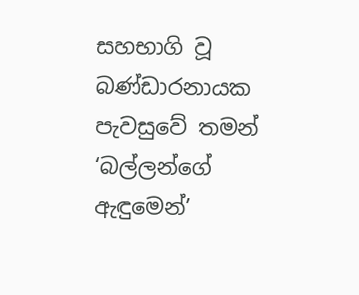සහභාගි වූ බණ්ඩාරනායක පැවසුවේ තමන් ‘බල්ලන්ගේ ඇඳුමෙන්’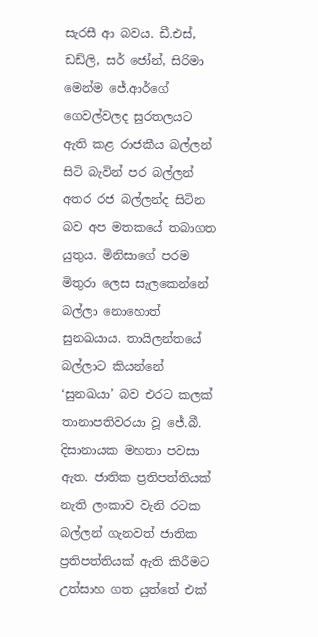සැරසී ආ බවය. ඩී.එස්, ඩඩ්ලි, සර් ජෝන්, සිරිමා මෙන්ම ජේ.ආර්ගේ ගෙවල්වලද සුරතලයට ඇති කළ රාජකීය බල්ලන් සිටි බැවින් පර බල්ලන් අතර රජ බල්ලන්ද සිටින බව අප මතකයේ තබාගත යුතුය. මිනිසාගේ පරම මිතුරා ලෙස සැලකෙන්නේ බල්ලා නොහොත් සුනඛයාය. තායිලන්තයේ බල්ලාට කියන්නේ ‘සුනඛයා’ බව එරට කලක් තානාපතිවරයා වූ ජේ.බී. දිසානායක මහතා පවසා ඇත. ජාතික ප්‍රතිපත්තියක් නැති ලංකාව වැනි රටක බල්ලන් ගැනවත් ජාතික ප්‍රතිපත්තියක් ඇති කිරීමට උත්සාහ ගත යුත්තේ එක්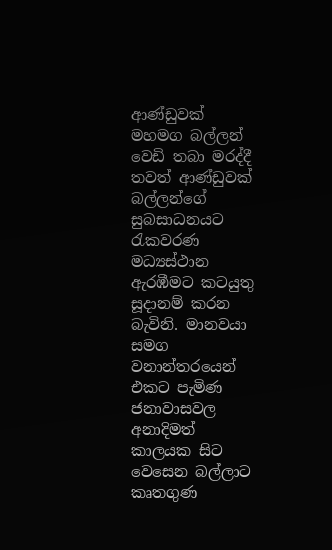ආණ්ඩුවක් මහමග බල්ලන් වෙඩි තබා මරද්දී තවත් ආණ්ඩුවක් බල්ලන්ගේ සුබසාධනයට රැකවරණ මධ්‍යස්ථාන ඇරඹීමට කටයුතු සූදානම් කරන බැවිනි. මානවයා සමග වනාන්තරයෙන් එකට පැමිණ ජනාවාසවල අනාදිමත් කාලයක සිට වෙසෙන බල්ලාට කෘතගුණ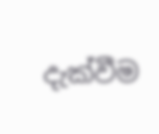දැක්වීම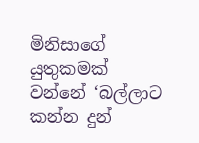මිනිසාගේ යුතුකමක් වන්නේ ‘බල්ලාට කන්න දුන්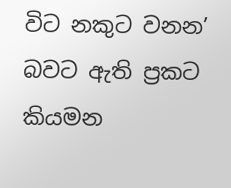විට නකුට වනන’ බවට ඇති ප්‍රකට කියමන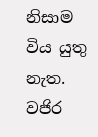නිසාම විය යුතු නැත. වජිර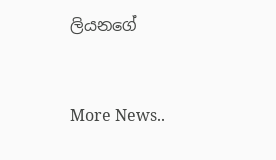ලියනගේ


More News..